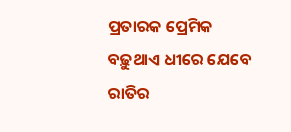ପ୍ରତାରକ ପ୍ରେମିକ
ବଢ଼ୁଥାଏ ଧୀରେ ଯେବେ
ରାତିର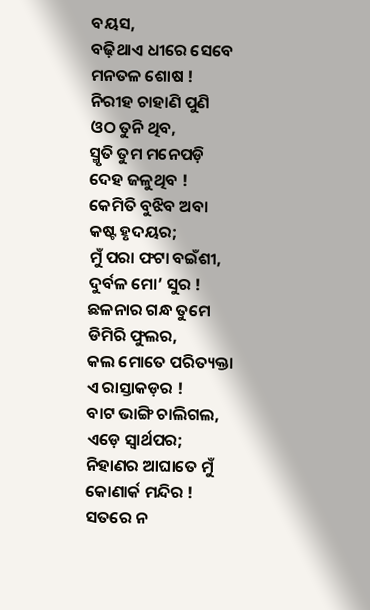ବୟସ,
ବଢ଼ିଥାଏ ଧୀରେ ସେବେ
ମନତଳ ଶୋଷ !
ନିରୀହ ଚାହାଣି ପୁଣି
ଓଠ ତୁନି ଥିବ,
ସ୍ମୃତି ତୁମ ମନେପଡ଼ି
ଦେହ ଜଳୁଥିବ !
କେମିତି ବୁଝିବ ଅବା
କଷ୍ଟ ହୃଦୟର;
ମୁଁ ପରା ଫଟା ବଇଁଶୀ,
ଦୁର୍ବଳ ମୋ’ ସୁର !
ଛଳନାର ଗନ୍ଧ ତୁମେ
ଡିମିରି ଫୁଲର,
କଲ ମୋତେ ପରିତ୍ୟକ୍ତା
ଏ ରାସ୍ତାକଡ଼ର !
ବାଟ ଭାଙ୍ଗି ଚାଲିଗଲ,
ଏଡ଼େ ସ୍ୱାର୍ଥପର;
ନିହାଣର ଆଘାତେ ମୁଁ
କୋଣାର୍କ ମନ୍ଦିର !
ସତରେ ନ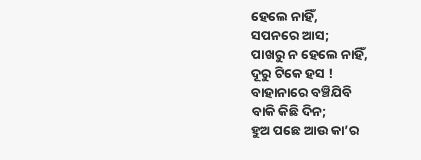ହେଲେ ନାହିଁ,
ସପନରେ ଆସ;
ପାଖରୁ ନ ହେଲେ ନାହିଁ,
ଦୂରୁ ଟିକେ ହସ !
ବାହାନାରେ ବଞ୍ଚିଯିବି
ବାକି କିଛି ଦିନ;
ହୁଅ ପଛେ ଆଉ କା’ର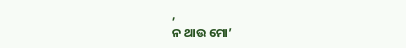,
ନ ଥାଉ ମୋ’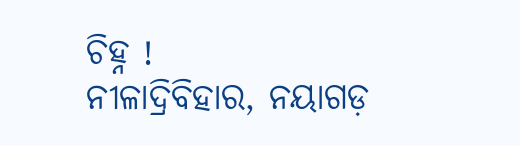ଚିହ୍ନ !
ନୀଳାଦ୍ରିବିହାର, ନୟାଗଡ଼